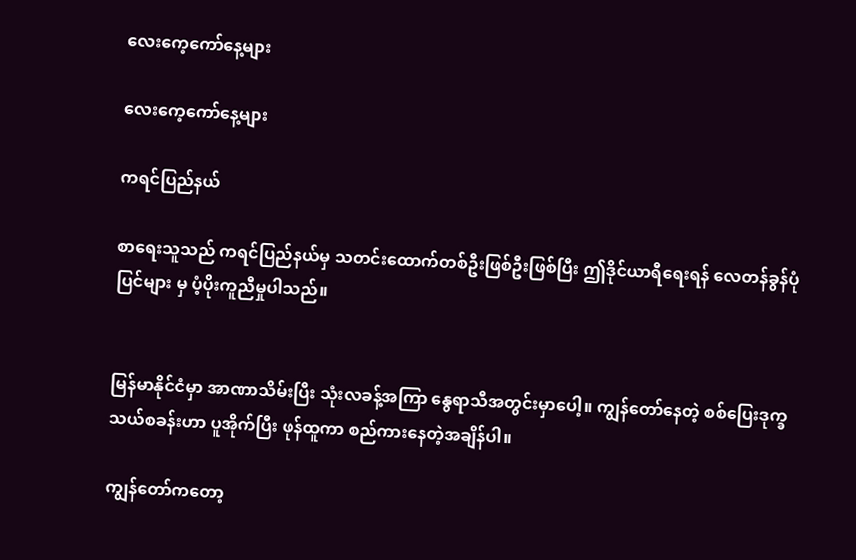လေးကေ့ကော်နေ့များ

လေးကေ့ကော်နေ့များ

ကရင်ပြည်နယ်

စာရေးသူသည် ကရင်ပြည်နယ်မှ သတင်းထောက်တစ်ဦးဖြစ်ဦးဖြစ်ပြီး ဤဒိုင်ယာရီရေးရန် လေတန်ခွန်ပုံပြင်များ မှ ပံ့ပိုးကူညီမှုပါသည်။


မြန်မာနိုင်ငံမှာ အာဏာသိမ်းပြီး သုံးလခန့်အကြာ နွေရာသီအတွင်းမှာပေါ့။ ကျွန်တော်နေတဲ့ စစ်ပြေးဒုက္ခသယ်စခန်းဟာ ပူအိုက်ပြီး ဖုန်ထူကာ စည်ကားနေတဲ့အချိန်ပါ။

ကျွန်တော်ကတော့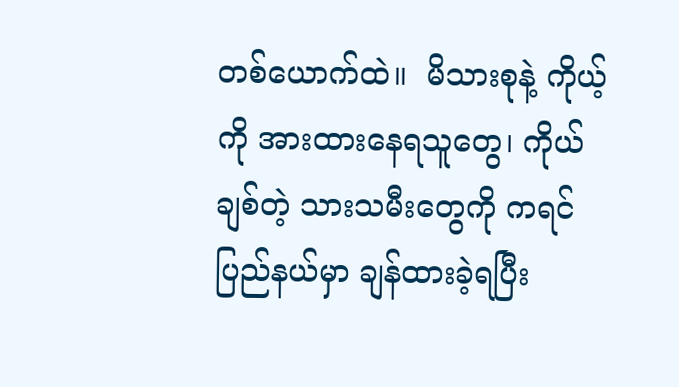တစ်ယောက်ထဲ။  မိသားစုနဲ့ ကိုယ့်ကို အားထားနေရသူတွေ၊ ကိုယ်ချစ်တဲ့ သားသမီးတွေကို ကရင်ပြည်နယ်မှာ ချန်ထားခဲ့ရပြီး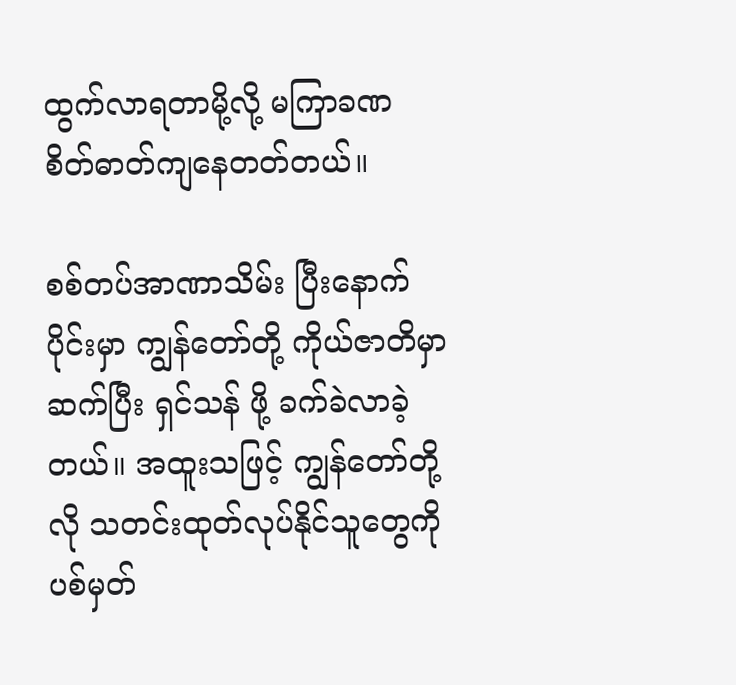ထွက်လာရတာမို့လို့ မကြာခဏ စိတ်ဓာတ်ကျနေတတ်တယ်။

စစ်တပ်အာဏာသိမ်း ပြီးနောက်ပိုင်းမှာ ကျွန်တော်တို့ ကိုယ်ဇာတိမှာ ဆက်ပြီး ရှင်သန် ဖို့ ခက်ခဲလာခဲ့တယ်။ အထူးသဖြင့် ကျွန်တော်တို့လို သတင်းထုတ်လုပ်နိုင်သူတွေကို ပစ်မှတ်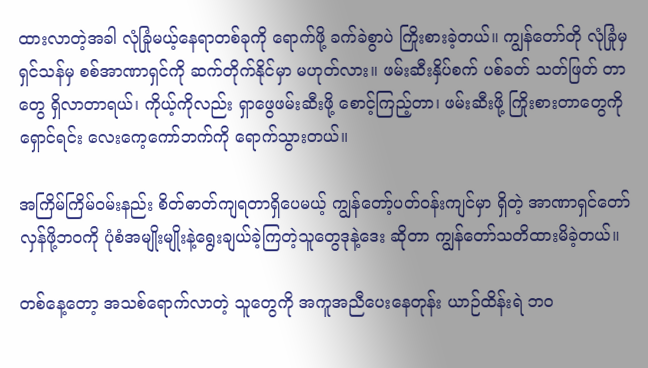ထားလာတဲ့အခါ လုံခြုံမယ့်နေရာတစ်ခုကို ရောက်ဖို့ ခက်ခဲစွာပဲ ကြိုးစားခဲ့တယ်။ ကျွန်တော်တို လုံခြုံမှ ရှင်သန်မှ စစ်အာဏာရှင်ကို ဆက်တိုက်နိုင်မှာ မဟုတ်လား။ ဖမ်းဆီးနှိပ်စက် ပစ်ခတ် သတ်ဖြတ် တာတွေ ရှိလာတာရယ်၊ ကိုယ့်ကိုလည်း ရှာဖွေဖမ်းဆီးဖို့ စောင့်ကြည့်တာ၊ ဖမ်းဆီးဖို့ ကြိုးစားတာတွေကို ရှောင်ရင်း လေးကေ့ကော်ဘက်ကို ရောက်သွားတယ်။

အကြိမ်ကြိမ်ဝမ်းနည်း စိတ်ဓာတ်ကျရတာရှိပေမယ့် ကျွန်တော့်ပတ်ဝန်းကျင်မှာ ရှိတဲ့ အာဏာရှင်တော်လှန်ဖို့ဘဝကို ပုံစံအမျိုးမျိုးနဲ့ရွေးချယ်ခဲ့ကြတဲ့သူတွေဒုနဲ့ဒေး ဆိုတာ ကျွန်တော်သတိထားမိခဲ့တယ်။

တစ်နေ့တော့ အသစ်ရောက်လာတဲ့ သူတွေကို အကူအညီပေးနေတုန်း ယာဉ်ထိန်းရဲ ဘဝ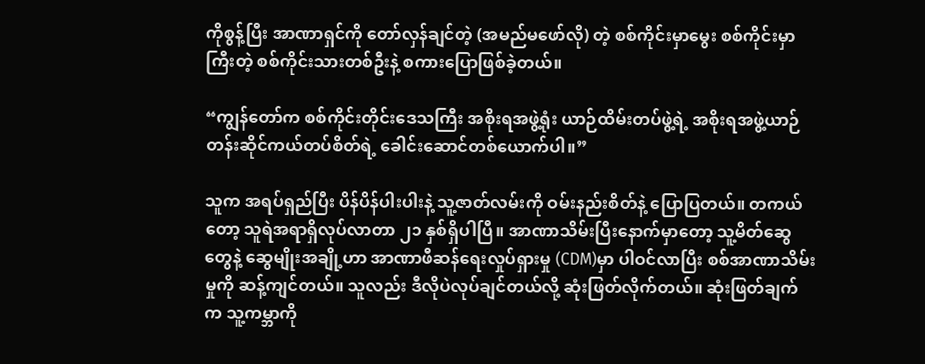ကိုစွန့်ပြီး အာဏာရှင်ကို တော်လှန်ချင်တဲ့ (အမည်မဖော်လို) တဲ့ စစ်ကိုင်းမှာမွေး စစ်ကိုင်းမှာကြီးတဲ့ စစ်ကိုင်းသားတစ်ဦးနဲ့ စကားပြောဖြစ်ခဲ့တယ်။

“ကျွန်တော်က စစ်ကိုင်းတိုင်းဒေသကြီး အစိုးရအဖွဲ့ရုံး ယာဉ်ထိမ်းတပ်ဖွဲ့ရဲ့ အစိုးရအဖွဲ့ယာဉ်တန်းဆိုင်ကယ်တပ်စိတ်ရဲ့ ခေါင်းဆောင်တစ်ယောက်ပါ။”

သူက အရပ်ရှည်ပြီး ပိန်ပိန်ပါးပါးနဲ့ သူ့ဇာတ်လမ်းကို ဝမ်းနည်းစိတ်နဲ့ ပြောပြတယ်။ တကယ်တော့ သူရဲအရာရှိလုပ်လာတာ ၂၁ နှစ်ရှိပါပြီ။ အာဏာသိမ်းပြီးနောက်မှာတော့ သူ့မိတ်ဆွေတွေနဲ့ ဆွေမျိုးအချို့ဟာ အာဏာဖီဆန်ရေးလှုပ်ရှားမှု (CDM)မှာ ပါဝင်လာပြီး စစ်အာဏာသိမ်းမှုကို ဆန့်ကျင်တယ်။ သူလည်း ဒီလိုပဲလုပ်ချင်တယ်လို့ ဆုံးဖြတ်လိုက်တယ်။ ဆုံးဖြတ်ချက်က သူ့ကမ္ဘာကို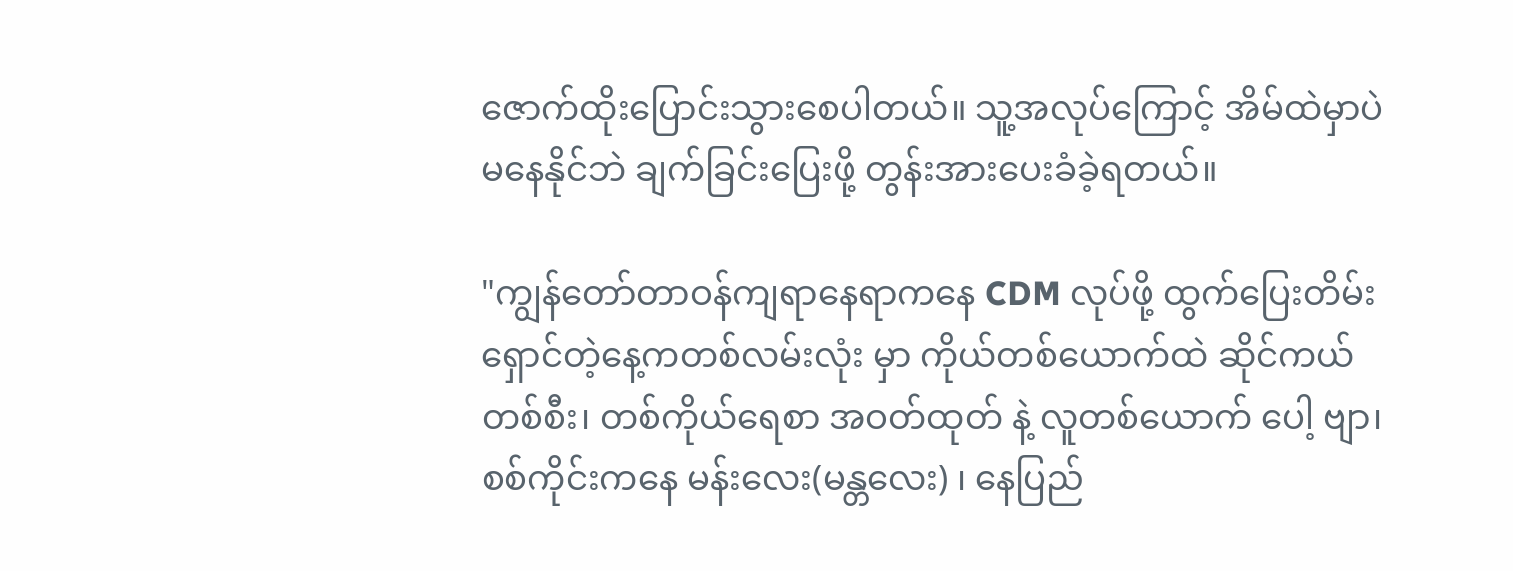ဇောက်ထိုးပြောင်းသွားစေပါတယ်။ သူ့အလုပ်ကြောင့် အိမ်ထဲမှာပဲ မနေနိုင်ဘဲ ချက်ခြင်းပြေးဖို့ တွန်းအားပေးခံခဲ့ရတယ်။

"ကျွန်တော်တာဝန်ကျရာနေရာကနေ CDM လုပ်ဖို့ ထွက်ပြေးတိမ်းရှောင်တဲ့နေ့ကတစ်လမ်းလုံး မှာ ကိုယ်တစ်ယောက်ထဲ ဆိုင်ကယ်တစ်စီး၊ တစ်ကိုယ်ရေစာ အဝတ်ထုတ် နဲ့ လူတစ်ယောက် ပေါ့ ဗျာ၊ စစ်ကိုင်းကနေ မန်းလေး(မန္တလေး) ၊ နေပြည်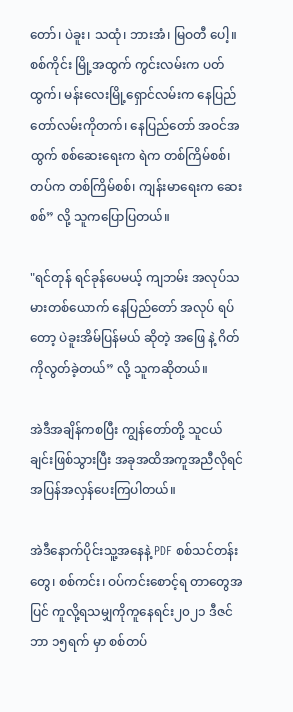တော်၊ ပဲခူး၊ သထုံ၊ ဘားအံ၊ မြဝတီ ပေါ့။ စစ်ကိုင်း မြို့အထွက် ကွင်းလမ်းက ပတ်ထွက်၊ မန်းလေးမြို့ရှောင်လမ်းက နေပြည်တော်လမ်းကိုတက်၊ နေပြည်တော် အဝင်အထွက် စစ်ဆေးရေးက ရဲက တစ်ကြိမ်စစ်၊ တပ်က တစ်ကြိမ်စစ်၊ ကျန်းမာရေးက ဆေးစစ်” လို့ သူကပြောပြတယ်။

"ရင်တုန် ရင်ခုန်ပေမယ့် ကျဘမ်း အလုပ်သမားတစ်ယောက် နေပြည်တော် အလုပ် ရပ်တော့ ပဲခူးအိမ်ပြန်မယ် ဆိုတဲ့ အဖြေ နဲ့ ဂိတ်ကိုလွတ်ခဲ့တယ်” လို့ သူကဆိုတယ်။

အဲဒီအချိန်ကစပြီး ကျွန်တော်တို့ သူငယ်ချင်းဖြစ်သွားပြီး အခုအထိအကူအညီလိုရင် အပြန်အလှန်ပေးကြပါတယ်။

အဲဒီနောက်ပိုင်းသူ့အနေနဲ့ PDF စစ်သင်တန်းတွေ၊ စစ်ကင်း၊ ဝပ်ကင်းစောင့်ရ တာတွေအပြင် ကူလို့ရသမျှကိုကူနေရင်း၂၀၂၁ ဒီဇင်ဘာ ၁၅ရက် မှာ စစ်တပ်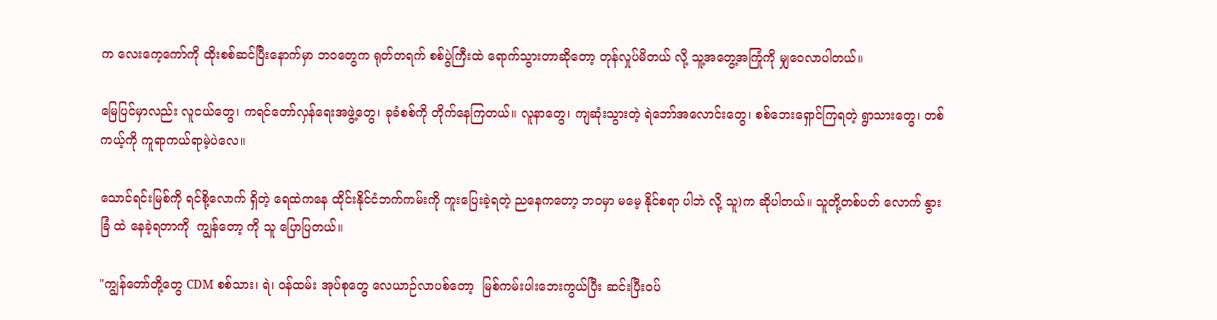က လေးကေ့ကော်ကို ထိုးစစ်ဆင်ပြီးနောက်မှာ ဘဝတွေက ရုတ်တရက် စစ်ပွဲကြီးထဲ ရောက်သွားတာဆိုတော့ တုန်လှုပ်မိတယ် လို့ သူ့အတွေ့အကြုံကို မျှဝေလာပါတယ်။

မြေပြင်မှာလည်း လူငယ်တွေ၊ ကရင်တော်လှန်ရေးအဖွဲ့တွေ၊ ခုခံစစ်ကို တိုက်နေကြတယ်။ လူနာတွေ၊ ကျဆုံးသွားတဲ့ ရဲဘော်အလောင်းတွေ၊ စစ်ဘေးရှောင်ကြရတဲ့ ရွာသားတွေ၊ တစ်ကယ့်ကို ကူရာကယ်ရာမဲ့ပဲလေ။

သောင်ရင်းမြစ်ကို ရင်စို့လောက် ရှိတဲ့ ရေထဲကနေ ထိုင်းနိုင်ငံဘက်ကမ်းကို ကူးပြေးခဲ့ရတဲ့ ညနေကတော့ ဘဝမှာ မမေ့ နိုင်စရာ ပါဘဲ လို့ သူ)က ဆိုပါတယ်။ သူတို့တစ်ပတ် လောက် နွားခြံ ထဲ နေခဲ့ရတာကို  ကျွန်တော့ ကို သူ ပြောပြတယ်။

"ကျွန်တော်တို့တွေ CDM စစ်သား၊ ရဲ၊ ဝန်ထမ်း အုပ်စုတွေ လေယာဉ်လာပစ်တော့  မြစ်ကမ်းပါးဘေးကွယ်ပြီး ဆင်းပြီးဝပ်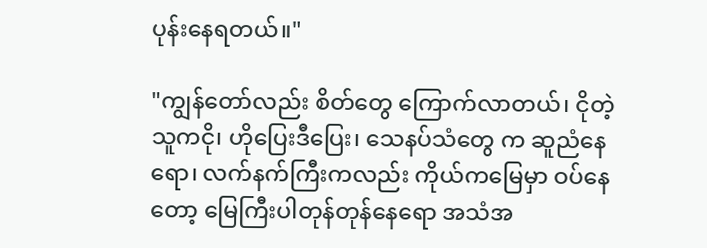ပုန်းနေရတယ်။"

"ကျွန်တော်လည်း စိတ်တွေ ကြောက်လာတယ်၊ ငိုတဲ့သူကငို၊ ဟိုပြေးဒီပြေး၊ သေနပ်သံတွေ က ဆူညံနေရော၊ လက်နက်ကြီးကလည်း ကိုယ်ကမြေမှာ ဝပ်နေတော့ မြေကြီးပါတုန်တုန်နေရော အသံအ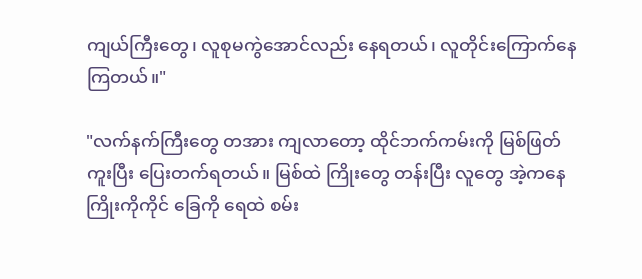ကျယ်ကြီးတွေ၊ လူစုမကွဲအောင်လည်း နေရတယ်၊ လူတိုင်းကြောက်နေကြတယ်။"

"လက်နက်ကြီးတွေ တအား ကျလာတော့ ထိုင်ဘက်ကမ်းကို မြစ်ဖြတ်ကူးပြီး ပြေးတက်ရတယ်။ မြစ်ထဲ ကြိုးတွေ တန်းပြီး လူတွေ အဲ့ကနေ ကြိုးကိုကိုင် ခြေကို ရေထဲ စမ်း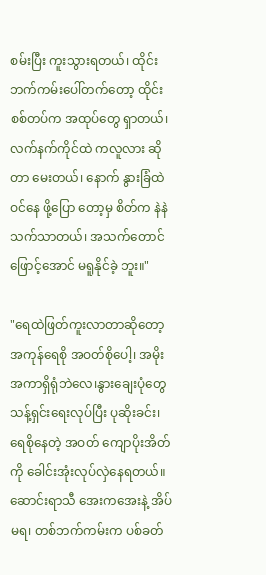စမ်းပြီး ကူးသွားရတယ်၊ ထိုင်းဘက်ကမ်းပေါ်တက်တော့ ထိုင်းစစ်တပ်က အထုပ်တွေ ရှာတယ်၊ လက်နက်ကိုင်ထဲ ကလူလား ဆိုတာ မေးတယ်၊ နောက် နွားခြံထဲ ဝင်နေ ဖို့ပြော တော့မှ စိတ်က နဲနဲ သက်သာတယ်၊ အသက်တောင် ဖြောင့်အောင် မရူနိုင်ခဲ့ ဘူး။"

"ရေထဲဖြတ်ကူးလာတာဆိုတော့ အကုန်ရေစို အဝတ်စိုပေါ့၊ အမိုးအကာရှိရုံဘဲလေ၊နွားချေးပုံတွေ သန့်ရှင်းရေးလုပ်ပြီး ပုဆိုးခင်း၊ရေစိုနေတဲ့ အဝတ် ကျောပိုးအိတ်ကို ခေါင်းအုံးလုပ်လှဲနေရတယ်။ ဆောင်းရာသီ အေးကအေးနဲ့ အိပ်မရ၊ တစ်ဘက်ကမ်းက ပစ်ခတ်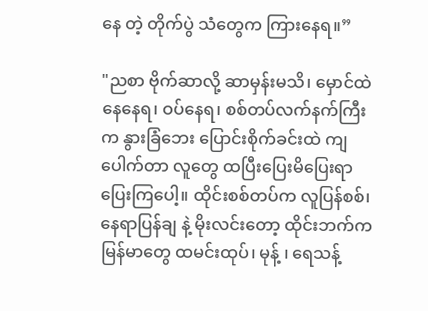နေ တဲ့ တိုက်ပွဲ သံတွေက ကြားနေရ။”

"ညစာ ဗိုက်ဆာလို့ ဆာမှန်းမသိ၊ မှောင်ထဲ နေနေရ၊ ဝပ်နေရ၊ စစ်တပ်လက်နက်ကြီးက နွားခြံဘေး ပြောင်းစိုက်ခင်းထဲ ကျပေါက်တာ လူတွေ ထပြီးပြေးမိပြေးရာ ပြေးကြပေါ့။ ထိုင်းစစ်တပ်က လူပြန်စစ်၊ နေရာပြန်ချ နဲ့ မိုးလင်းတော့ ထိုင်းဘက်က မြန်မာတွေ ထမင်းထုပ်၊ မုန့် ၊ ရေသန့်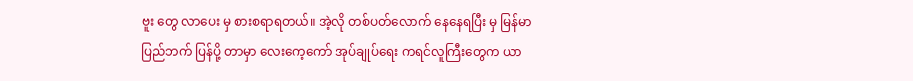ဗူး တွေ လာပေး မှ စားစရာရတယ်။ အဲ့လို တစ်ပတ်လောက် နေနေရပြီး မှ မြန်မာပြည်ဘက် ပြန်ပို့ တာမှာ လေးကေ့ကော် အုပ်ချုပ်ရေး ကရင်လူကြီးတွေက ယာ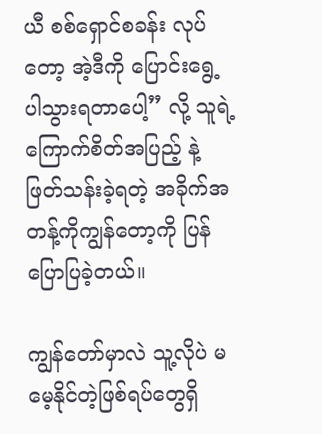ယီ စစ်ရှောင်စခန်း လုပ်တော့ အဲ့ဒီကို ပြောင်းရွေ့ ပါသွားရတာပေါ့” လို့ သူရဲ့ ကြောက်စိတ်အပြည့် နဲ့ ဖြတ်သန်းခဲ့ရတဲ့ အခိုက်အတန့်ကိုကျွန်တော့ကို ပြန်ပြောပြခဲ့တယ်။

ကျွန်တော်မှာလဲ သူ့လိုပဲ မမေ့နိုင်တဲ့ဖြစ်ရပ်တွေရှိ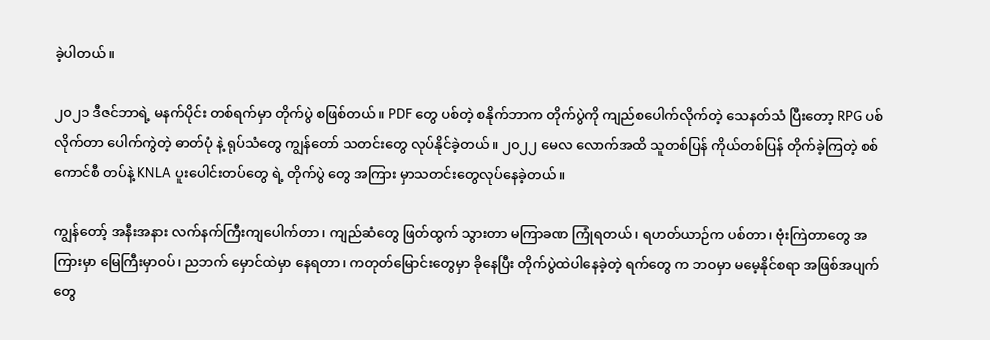ခဲ့ပါတယ်။

၂၀၂၁ ဒီဇင်ဘာရဲ့ မနက်ပိုင်း တစ်ရက်မှာ တိုက်ပွဲ စဖြစ်တယ်။ PDF တွေ ပစ်တဲ့ စနိုက်ဘာက တိုက်ပွဲကို ကျည်စပေါက်လိုက်တဲ့ သေနတ်သံ ပြီးတော့ RPG ပစ်လိုက်တာ ပေါက်ကွဲတဲ့ ဓာတ်ပုံ နဲ့ ရုပ်သံတွေ ကျွန်တော် သတင်းတွေ လုပ်နိုင်ခဲ့တယ်။ ၂၀၂၂ မေလ လောက်အထိ သူတစ်ပြန် ကိုယ်တစ်ပြန် တိုက်ခဲ့ကြတဲ့ စစ်ကောင်စီ တပ်နဲ့ KNLA ပူးပေါင်းတပ်တွေ ရဲ့ တိုက်ပွဲ တွေ အကြား မှာသတင်းတွေလုပ်နေခဲ့တယ်။

ကျွန်တော့် အနီးအနား လက်နက်ကြီးကျပေါက်တာ၊ ကျည်ဆံတွေ ဖြတ်ထွက် သွားတာ မကြာခဏ ကြုံရတယ်၊ ရဟတ်ယာဉ်က ပစ်တာ၊ ဗုံးကြဲတာတွေ အကြားမှာ မြေကြီးမှာဝပ်၊ ညဘက် မှောင်ထဲမှာ နေရတာ၊ ကတုတ်မြောင်းတွေမှာ ခိုနေပြီး တိုက်ပွဲထဲပါနေခဲ့တဲ့ ရက်တွေ က ဘဝမှာ မမေ့နိုင်စရာ အဖြစ်အပျက် တွေ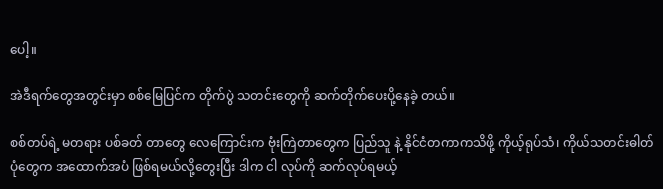ပေါ့။

အဲဒီရက်တွေအတွင်းမှာ စစ်မြေပြင်က တိုက်ပွဲ သတင်းတွေကို ဆက်တိုက်ပေးပို့နေခဲ့ တယ်။

စစ်တပ်ရဲ့ မတရား ပစ်ခတ် တာတွေ လေကြောင်းက ဗုံးကြဲတာတွေက ပြည်သူ နဲ့ နိုင်ငံတကာကသိဖို့ ကိုယ့်ရုပ်သံ၊ ကိုယ်သတင်းဓါတ်ပုံတွေက အထောက်အပံ ဖြစ်ရမယ်လို့တွေးပြီး ဒါက ငါ လုပ်ကို ဆက်လုပ်ရမယ့်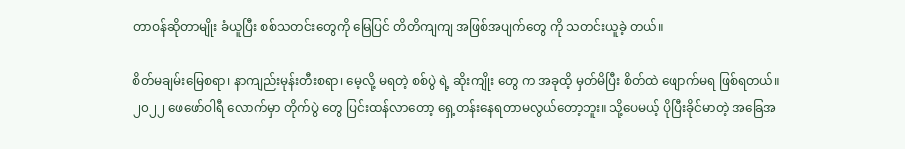တာဝန်ဆိုတာမျိုး ခံယူပြီး စစ်သတင်းတွေကို မြေပြင် တိတိကျကျ အဖြစ်အပျက်တွေ ကို သတင်းယူခဲ့ တယ်။

စိတ်မချမ်းမြေစရာ၊ နာကျည်းမုန်းတီးစရာ၊ မေ့လို့ မရတဲ့ စစ်ပွဲ ရဲ့ ဆိုးကျိုး တွေ က အခုထိ့ မှတ်မိပြီး စိတ်ထဲ ဖျောက်မရ ဖြစ်ရတယ်။‌ ၂၀၂၂ ဖေဖော်ဝါရီ လောက်မှာ တိုက်ပွဲ တွေ ပြင်းထန်လာတော့ ရှေ့တန်းနေရတာမလွယ်တော့ဘူး။ သို့ပေမယ့် ပိုပြီးခိုင်မာတဲ့ အခြေအ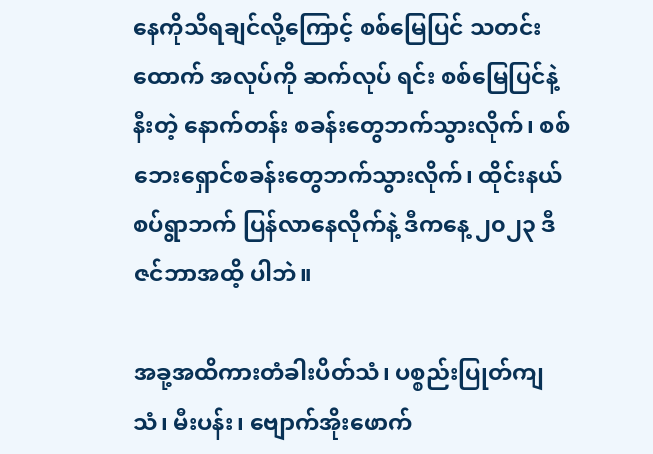နေကိုသိရချင်လို့ကြောင့် စစ်မြေပြင် သတင်းထောက် အလုပ်ကို ဆက်လုပ် ရင်း စစ်မြေပြင်နဲ့နီးတဲ့ နောက်တန်း စခန်းတွေဘက်သွားလိုက်၊ စစ်‌ ဘေးရှောင်စခန်းတွေဘက်သွားလိုက်၊ ထိုင်းနယ်စပ်ရွာဘက် ပြန်လာနေလိုက်နဲ့ ဒီကနေ့ ၂၀၂၃ ဒီဇင်ဘာအထိ့ ပါဘဲ။

အခု့အထိကားတံခါးပိတ်သံ၊ ပစ္စည်းပြုတ်ကျသံ၊ မီးပန်း၊ ဗျောက်အိုးဖောက်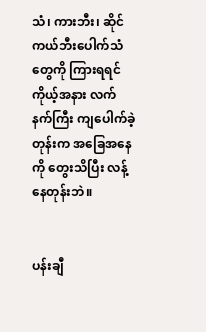သံ၊ ကားဘီး၊ ဆိုင်ကယ်ဘီးပေါက်သံတွေကို ကြားရရင် ကိုယ့်အနား လက်နက်ကြီး ကျပေါက်ခဲ့တုန်းက အခြေအနေကို တွေးသိပြီး လန့်နေတုန်းဘဲ။


ပန်းချီ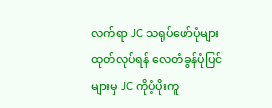လက်ရာ JC သရုပ်ဖော်ပုံများ ထုတ်လုပ်ရန် လေတံခွန်ပုံပြင်များမှ JC ကိုပံ့ပိုးကူ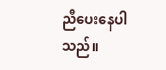ညီပေးနေပါသည်။